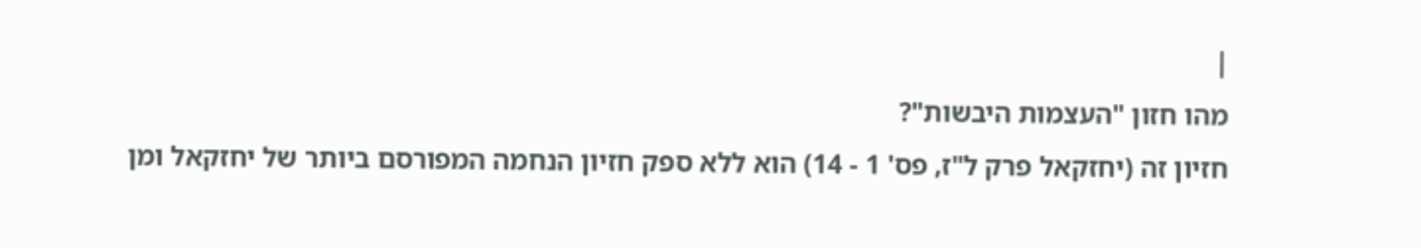|
מהו חזון "העצמות היבשות"?
חזיון זה (יחזקאל פרק ל"ז, פס' 1 - 14) הוא ללא ספק חזיון הנחמה המפורסם ביותר של יחזקאל ומן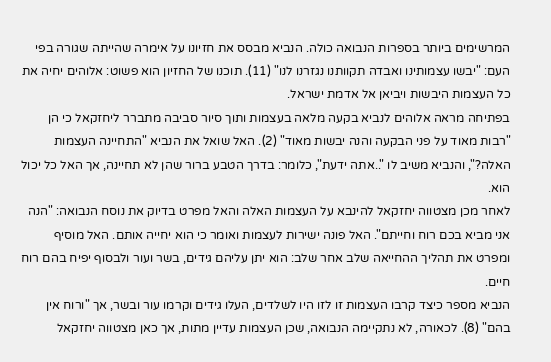המרשימים ביותר בספרות הנבואה כולה. הנביא מבסס את חזיונו על אימרה שהייתה שגורה בפי העם: "יבשו עצמותינו ואבדה תקוותנו נגזרנו לנו" (11). תוכנו של החזיון הוא פשוט: אלוהים יחיה את כל העצמות היבשות ויביאן אל אדמת ישראל.
בפתיחה מראה אלוהים לנביא בקעה מלאה בעצמות ותוך סיור סביבה מתברר ליחזקאל כי הן "רבות מאוד על פני הבקעה והנה יבשות מאוד" (2). האל שואל את הנביא "התחיינה העצמות האלה?", והנביא משיב לו "..אתה ידעת", כלומר: בדרך הטבע ברור שהן לא תחיינה, אך האל כל יכול הוא.
לאחר מכן מצטווה יחזקאל להינבא על העצמות האלה והאל מפרט בדיוק את נוסח הנבואה: "הנה אני מביא בכם רוח וחייתם". האל פונה ישירות לעצמות ואומר כי הוא יחייה אותם. האל מוסיף ומפרט את תהליך ההחייאה שלב אחר שלב: הוא יתן עליהם גידים, בשר ועור ולבסוף יפיח בהם רוח חיים.
הנביא מספר כיצד קרבו העצמות זו לזו היו לשלדים, העלו גידים וקרמו עור ובשר, אך "ורוח אין בהם" (8). לכאורה, לא נתקיימה הנבואה, שכן העצמות עדיין מתות, אך כאן מצטווה יחזקאל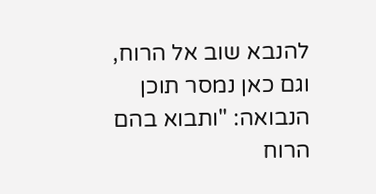להנבא שוב אל הרוח, וגם כאן נמסר תוכן הנבואה: "ותבוא בהם הרוח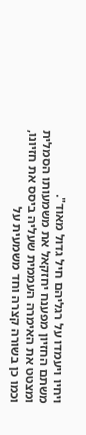ויחיו ויעמדו על רגליהם חיל גדול מאוד".
משתם החזיון מפענח יחזקאל את משמעותו הסמלית ומצטט את האימרה העממית שעליה ביסס את חזיונו, וכמו כן בשורה קצרה וחד משמעית על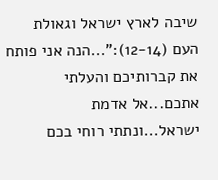שיבה לארץ ישראל וגאולת העם (12-14):"...הנה אני פותח את קברותיכם והעלתי אתכם...אל אדמת ישראל...ונתתי רוחי בכם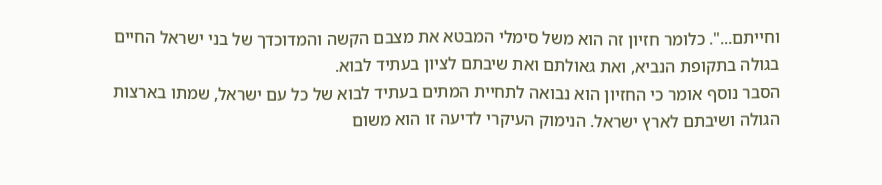וחייתם...". כלומר חזיון זה הוא משל סימלי המבטא את מצבם הקשה והמדוכדך של בני ישראל החיים בגולה בתקופת הנביא, ואת גאולתם ואת שיבתם לציון בעתיד לבוא.
הסבר נוסף אומר כי החזיון הוא נבואה לתחיית המתים בעתיד לבוא של כל עם ישראל, שמתו בארצות הגולה ושיבתם לארץ ישראל. הנימוק העיקרי לדיעה זו הוא משום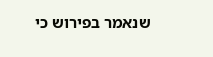שנאמר בפירוש כי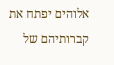אלוהים יפתח את קברותיהם של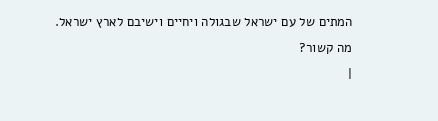המתים של עם ישראל שבגולה ויחיים וישיבם לארץ ישראל.
מה קשור?
|